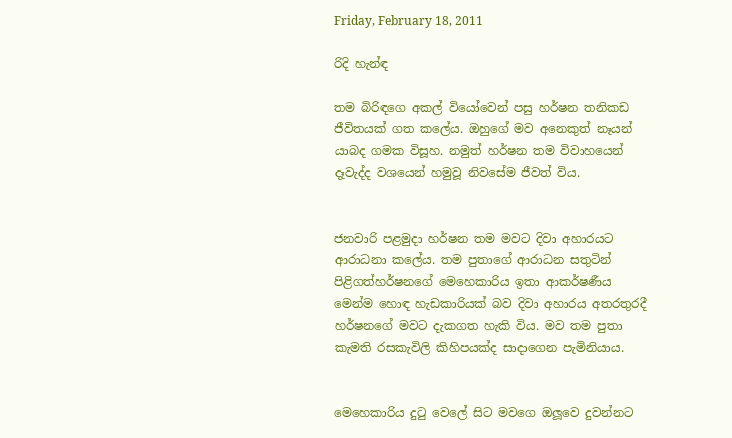Friday, February 18, 2011

රිදි හැන්ඳ

තම බිරිඳගෙ අකල් වියෝවෙන් පසු හර්ෂන තනිකඩ ජීවිතයක් ගත කලේය. ඔහුගේ මව අනෙකුත් නෑයන් යාබද ගමක විසූහ. නමුත් හර්ෂන තම විවාහයෙන් දෑවැද්ද වශයෙන් හමුවූ නිවසේම ජීවත් විය.


ජනවාරි පළමුදා හර්ෂන තම මවට දිවා අහාරයට ආරාධනා කලේය. තම පුතාගේ ආරාධන සතුටින් පිළිගත්හර්ෂනගේ මෙහෙකාරිය ඉතා ආකර්ෂණීය මෙන්ම හොඳ හැඩකාරියක් බව දිවා අහාරය අතරතුරදී හර්ෂනගේ මවට දැකගත හැකි විය. මව තම පුතා කැමති රසකැවිලි කිහිපයක්ද සාදාගෙන පැමිනියාය.


මෙහෙකාරිය දුටු වෙලේ සිට මවගෙ ඔලූවෙ දුවන්නට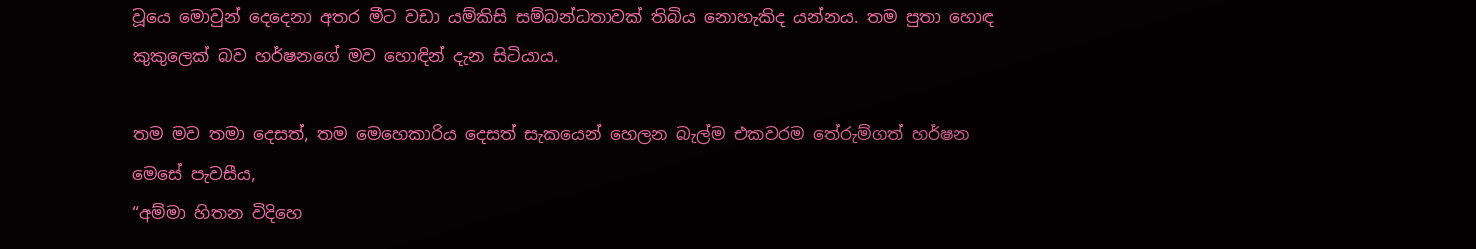වූයෙ මොවුන් දෙදෙනා අතර මීට වඩා යම්කිසි සම්බන්ධතාවක් තිබිය නොහැකිද යන්නය. තම පුතා හොඳ කුකුලෙක් බව හර්ෂනගේ මව හොඳින් දැන සිටියාය.

තම මව තමා දෙසත්, තම මෙහෙකාරිය දෙසත් සැකයෙන් හෙලන බැල්ම එකවරම තේරුම්ගත් හර්ෂන මෙසේ පැවසීය,
“අම්මා හිතන විදිහෙ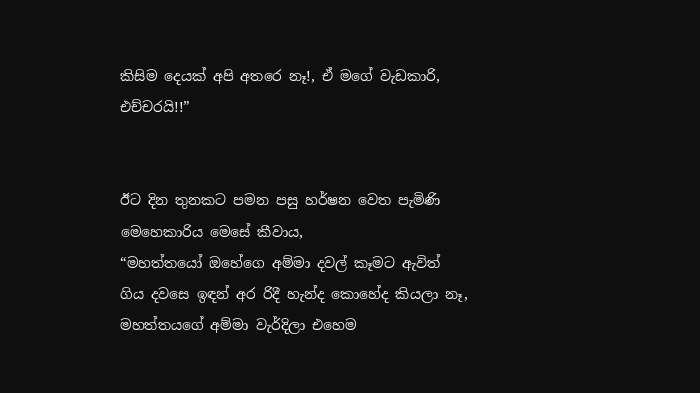කිසිම දෙයක් අපි අතරෙ නෑ!, ඒ මගේ වැඩකාරි, එච්චරයි!!”


ඊට දින තුනකට පමන පසු හර්ෂන වෙත පැමිණි මෙහෙකාරිය මෙසේ කීවාය,
“මහත්තයෝ ඔහේගෙ අම්මා දවල් කෑමට ඇවිත් ගිය දවසෙ ඉඳන් අර රිදී හැන්ද කොහේද කියලා නෑ, මහත්තයගේ අම්මා වැර්දිලා එහෙම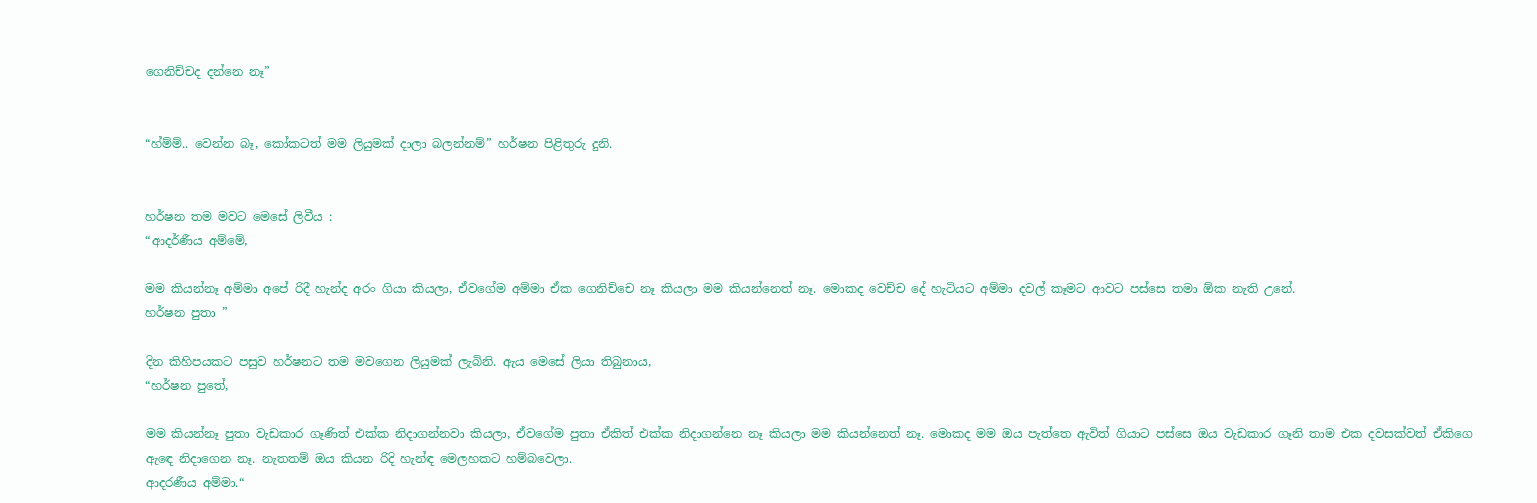ගෙනිච්චද දන්නෙ නෑ”


“හ්ම්ම්.. වෙන්න බෑ, කෝකටත් මම ලියුමක් දාලා බලන්නම්” හර්ෂන පිළිතුරු දුනි.


හර්ෂන තම මවට මෙසේ ලිවීය :
“ආදර්ණීය අම්මේ,

මම කියන්නෑ අම්මා අපේ රිදී හැන්ද අරං ගියා කියලා, ඒවගේම අම්මා ඒක ගෙනිච්චෙ නෑ කියලා මම කියන්නෙත් නෑ. මොකද වෙච්ච දේ හැටියට අම්මා දවල් කෑමට ආවට පස්සෙ තමා ඕක නැති උනේ.
හර්ෂන පුතා ”

දින කිහිපයකට පසුව හර්ෂනට තම මවගෙන ලියුමක් ලැබිනි. ඇය මෙසේ ලියා තිබුනාය,
“හර්ෂන පුතේ,

මම කියන්නෑ පුතා වැඩකාර ගෑණිත් එක්ක නිදාගන්නවා කියලා, ඒවගේම පුතා ඒකිත් එක්ක නිදාගන්නෙ නෑ කියලා මම කියන්නෙත් නෑ. මොකද මම ඔය පැත්තෙ ඇවිත් ගියාට පස්සෙ ඔය වැඩකාර ගෑනි තාම එක දවසක්වත් ඒකිගෙ ඇඳෙ නිදාගෙන නෑ. නැතතම් ඔය කියන රිදි හැන්ඳ මෙලහකට හම්බවෙලා.
ආදරණීය අම්මා.“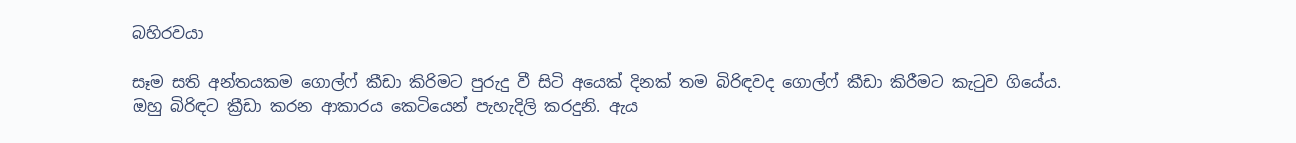බහිරවයා

සෑම සති අන්තයකම ගොල්ෆ් කීඩා කිරිමට පුරුදු වී සිටි අයෙක් දිනක් තම බිරිඳවද ගොල්ෆ් කීඩා කිරීමට කැටුව ගියේය.
ඔහු බිරිඳට ක්‍රීඩා කරන ආකාරය කෙටියෙන් පැහැදිලි කරදුනි. ඇය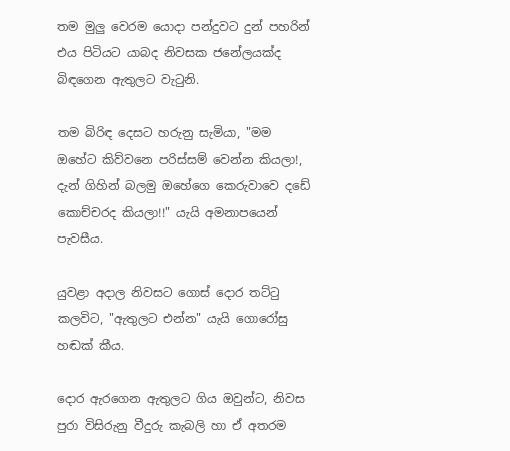තම මුලු වෙරම යොදා පන්දුවට දුන් පහරින් එය පිටියට යාබද නිවසක ජනේලයක්ද බිඳගෙන ඇතුලට වැටුනි.

තම බිරිඳ දෙසට හරුනු සැමියා, "මම ඔහේට කිව්වනෙ පරිස්සම් වෙන්න කියලා!, දැන් ගිහින් බලමු ඔහේගෙ කෙරුවාවෙ දඩේ කොච්චරද කියලා!!" යැයි අමනාපයෙන් පැවසීය.

යුවළා අදාල නිවසට ගොස් දොර තට්ටු කලවිට, "ඇතුලට එන්න" යැයි ගොරෝසු හඬක් කීය.

දොර ඇරගෙන ඇතුලට ගිය ඔවුන්ට, නිවස පුරා විසිරුනු වීදුරු කැබලි හා ඒ අතරම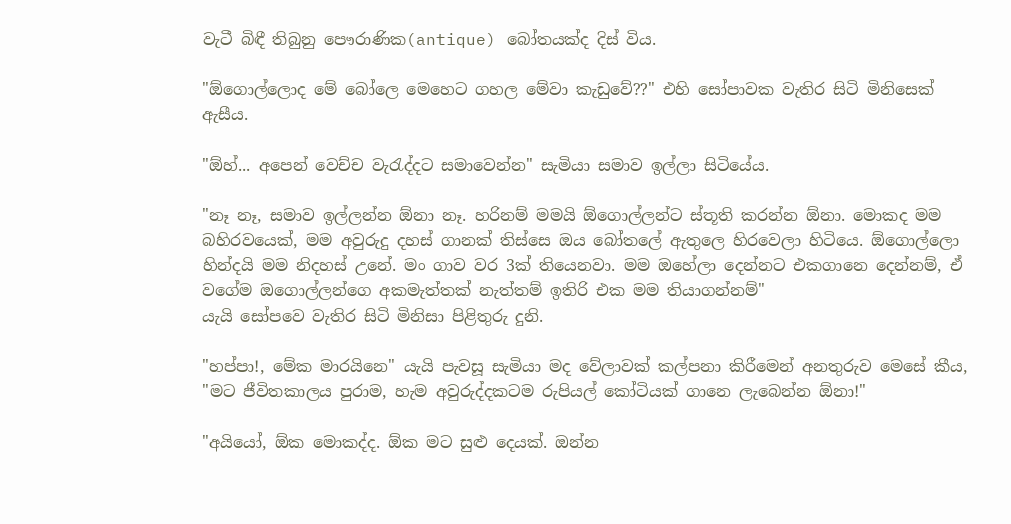වැටී බිඳී තිබුනු පෞරාණික(antique) බෝතයක්ද දිස් විය.

"ඕගොල්ලොද මේ බෝලෙ මෙහෙට ගහල මේවා කැඩුවේ??" එහි සෝපාවක වැතිර සිටි මිනිසෙක් ඇසීය.

"ඕහ්... අපෙන් වෙච්ච වැරැද්දට සමාවෙන්න" සැමියා සමාව ඉල්ලා සිටියේය.

"නෑ නෑ, සමාව ඉල්ලන්න ඕනා නෑ. හරිනම් මමයි ඕගොල්ලන්ට ස්තූති කරන්න ඕනා. මොකද මම බහිරවයෙක්, මම අවුරුදු දහස් ගානක් තිස්සෙ ඔය බෝතලේ ඇතුලෙ හිරවෙලා හිටියෙ. ඕගොල්ලො හින්දයි මම නිදහස් උනේ. මං ගාව වර 3ක් තියෙනවා. මම ඔහේලා දෙන්නට එකගානෙ දෙන්නම්, ඒ වගේම ඔගොල්ලන්ගෙ අකමැත්තක් නැත්තම් ඉතිරි එක මම තියාගන්නම්"
යැයි සෝපවෙ වැතිර සිටි මිනිසා පිළිතුරු දුනි.

"හප්පා!, මේක මාරයිනෙ" යැයි පැවසූ සැමියා මද වේලාවක් කල්පනා කිරීමෙන් අනතුරුව මෙසේ කීය,
"මට ජීවිතකාලය පුරාම, හැම අවුරුද්දකටම රුපියල් කෝටියක් ගානෙ ලැබෙන්න ඕනා!"

"අයියෝ, ඕක මොකද්ද. ඕක මට සුළු දෙයක්. ඔන්න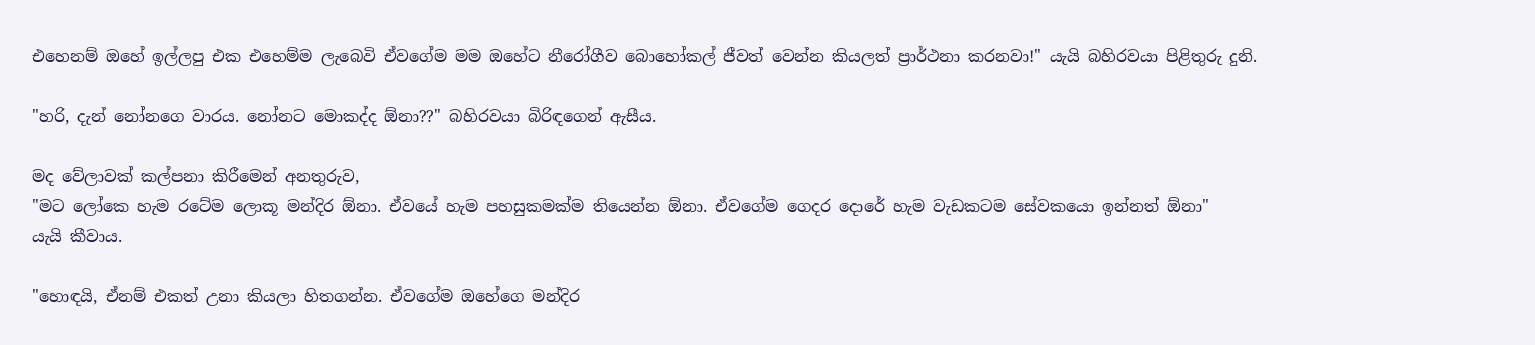එහෙනම් ඔහේ ඉල්ලපු එක එහෙම්ම ලැබෙවි ඒවගේම මම ඔහේට නීරෝගීව බොහෝකල් ජීවත් වෙන්න කියලත් ප්‍රාර්ථනා කරනවා!" යැයි බහිරවයා පිළිතුරු දුනි.

"හරි, දැන් නෝනගෙ වාරය. නෝනට මොකද්ද ඕනා??" බහිරවයා බිරිඳගෙන් ඇසීය.

මද වේලාවක් කල්පනා කිරීමෙන් අනතුරුව,
"මට ලෝකෙ හැම රටේම ලොකූ මන්දිර ඕනා. ඒවයේ හැම පහසුකමක්ම තියෙන්න ඕනා. ඒවගේම ගෙදර දොරේ හැම වැඩකටම සේවකයො ඉන්නත් ඕනා"
යැයි කීවාය.

"හොඳයි, ඒනම් එකත් උනා කියලා හිතගන්න. ඒවගේම ඔහේගෙ මන්දිර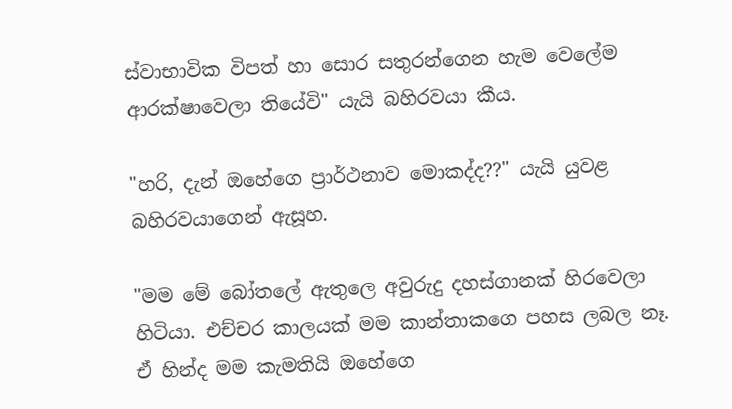ස්වාභාවික විපත් හා සොර සතුරන්ගෙන හැම වෙලේම ආරක්ෂාවෙලා තියේවි" යැයි බහිරවයා කීය.

"හරි, දැන් ඔහේගෙ ප්‍රාර්ථනාව මොකද්ද??" යැයි යුවළ බහිරවයාගෙන් ඇසූහ.

"මම මේ බෝතලේ ඇතුලෙ අවුරුදු දහස්ගානක් හිරවෙලා හිටියා. එච්චර කාලයක් මම කාන්තාකගෙ පහස ලබල නෑ. ඒ හින්ද මම කැමතියි ඔහේගෙ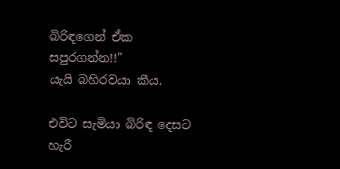බිරිඳගෙන් ඒක සපුරගන්න!!"
යැයි බහිරවයා කීය.

එවිට සැමියා බිරිඳ දෙසට හැරී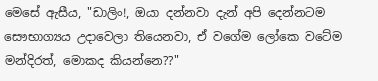මෙසේ ඇසීය, "ඩාලිං!, ඔයා දන්නවා දැන් අපි දෙන්නටම සෞභාග්‍යය උදාවෙලා තියෙනවා, ඒ වගේම ලෝකෙ වටේම මන්දිරත්, මොකද කියන්නෙ??"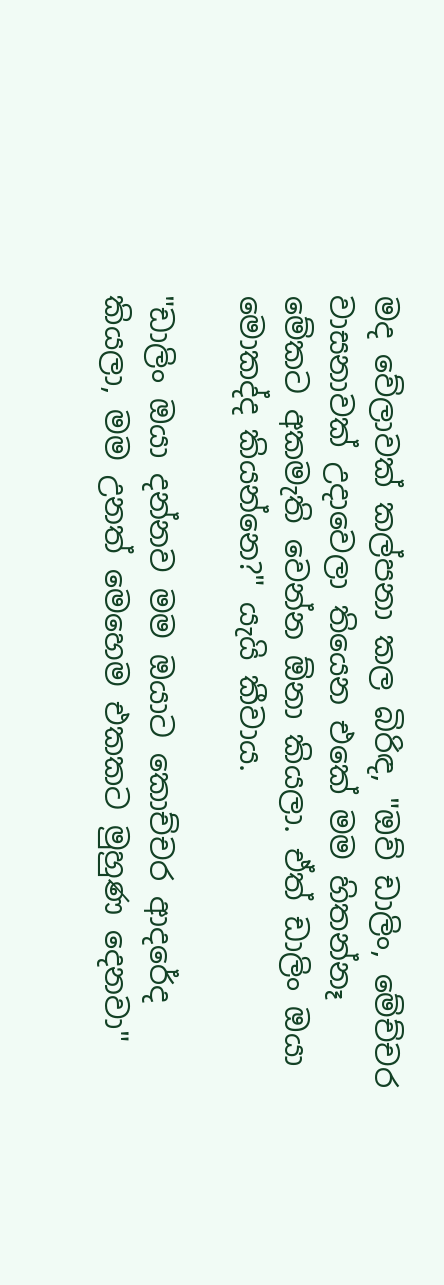මද වේලාවක් කල්පනා කල බිරිඳ, "ඔව් ඩාලිං, මේච්චර වාසනාවක් උදාවෙලා තියෙන එකේ මම හිතන්නෑ මේකට අකමැති වෙන්න ඕනා කියලා. ඒත් ඩාලිං ඔයා මොකද්ද කියන්නෙ?" යැයි කීවාය.

"ඩාලිං ඔයා දන්නව මම ඔයාට කොච්චර ආදරේද කියලා, මම උනත් මෙහෙම එකකට මුහුණ දෙනවා"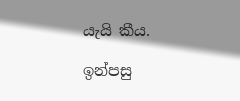යැයි කීය.

ඉන්පසු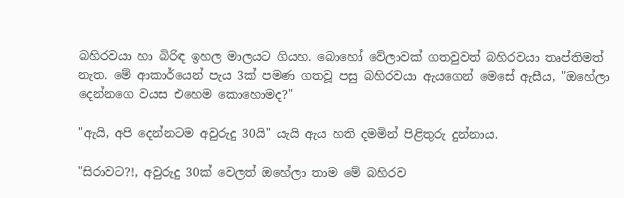බහිරවයා හා බිරිඳ ඉහල මාලයට ගියහ. බොහෝ වේලාවක් ගතවුවත් බහිරවයා තෘප්තිමත් නැත. මේ ආකාර්යෙන් පැය 3ක් පමණ ගතවූ පසු බහිරවයා ඇයගෙන් මෙසේ ඇසීය, "ඔහේලා දෙන්නගෙ වයස එහෙම කොහොමද?"

"ඇයි, අපි දෙන්නටම අවුරුදු 30යි" යැයි ඇය හති දමමින් පිළිතුරු දුන්නාය.

"සිරාවට?!, අවුරුදු 30ක් වෙලත් ඔහේලා තාම මේ බහිරව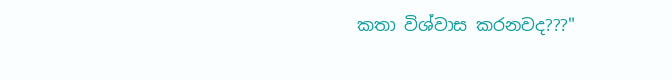කතා විශ්වාස කරනවද???"